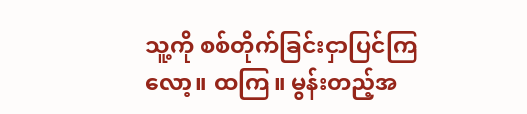သူ့ကို စစ်တိုက်ခြင်းငှာပြင်ကြလော့။ ထကြ။ မွန်းတည့်အ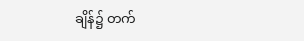ချိန်၌ တက်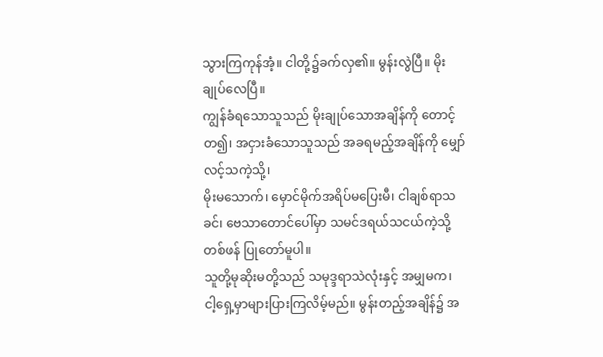သွားကြကုန်အံ့။ ငါတို့၌ခက်လှ၏။ မွန်းလွဲပြီ။ မိုးချုပ်လေပြီ။
ကျွန်ခံရသောသူသည် မိုးချုပ်သောအချိန်ကို တောင့်တ၍၊ အငှားခံသောသူသည် အခရမည့်အချိန်ကို မျှော်လင့်သကဲ့သို့၊
မိုးမသောက်၊ မှောင်မိုက်အရိပ်မပြေးမီ၊ ငါချစ်ရာသခင်၊ ဗေသာတောင်ပေါ်မှာ သမင်ဒရယ်သငယ်ကဲ့သို့ တစ်ဖန် ပြုတော်မူပါ။
သူတို့မုဆိုးမတို့သည် သမုဒ္ဒရာသဲလုံးနှင့် အမျှမက၊ ငါ့ရှေ့မှာများပြားကြလိမ့်မည်။ မွန်းတည့်အချိန်၌ အ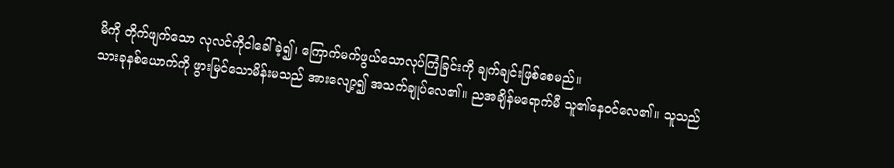မိကို တိုက်ဖျက်သော လုလင်ကိုငါခေါ်ခဲ့၍၊ ကြောက်မက်ဖွယ်သောလုပ်ကြံခြင်းကို ချက်ချင်းဖြစ်စေမည်။
သားခုနစ်ယောက်ကို ဖွားမြင်သောမိန်းမသည် အားလျော့၍ အသက်ချုပ်လေ၏။ ညအချိန်မရောက်မီ သူ၏နေဝင်လေ၏။ သူသည်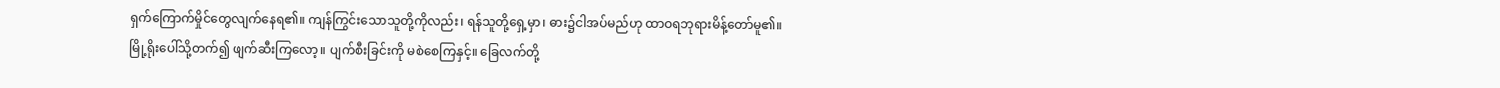ရှက်ကြောက်မှိုင်တွေလျက်နေရ၏။ ကျန်ကြွင်းသောသူတို့ကိုလည်း၊ ရန်သူတို့ရှေ့မှာ၊ ဓား၌ငါအပ်မည်ဟု ထာဝရဘုရားမိန့်တော်မူ၏။
မြို့ရိုးပေါ်သို့တက်၍ ဖျက်ဆီးကြလော့။ ပျက်စီးခြင်းကို မစဲစေကြနှင့်။ ခြေလက်တို့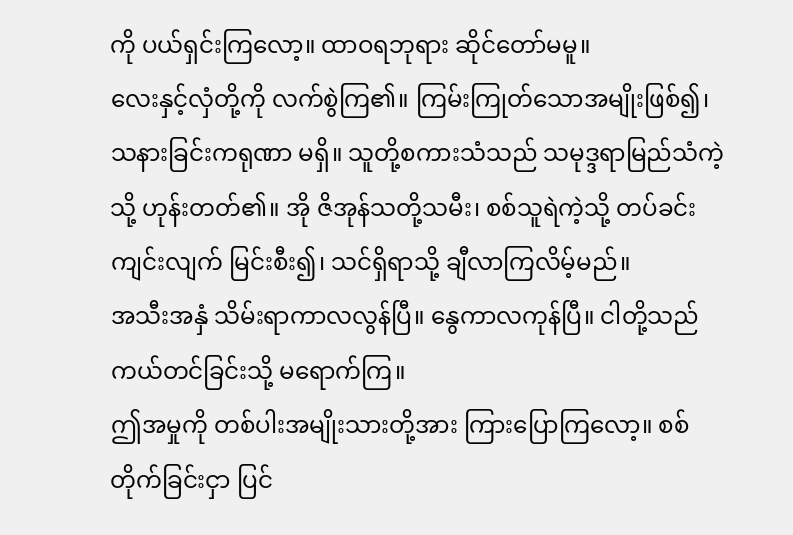ကို ပယ်ရှင်းကြလော့။ ထာဝရဘုရား ဆိုင်တော်မမူ။
လေးနှင့်လှံတို့ကို လက်စွဲကြ၏။ ကြမ်းကြုတ်သောအမျိုးဖြစ်၍၊ သနားခြင်းကရုဏာ မရှိ။ သူတို့စကားသံသည် သမုဒ္ဒရာမြည်သံကဲ့သို့ ဟုန်းတတ်၏။ အို ဇိအုန်သတို့သမီး၊ စစ်သူရဲကဲ့သို့ တပ်ခင်းကျင်းလျက် မြင်းစီး၍၊ သင်ရှိရာသို့ ချီလာကြလိမ့်မည်။
အသီးအနှံ သိမ်းရာကာလလွန်ပြီ။ နွေကာလကုန်ပြီ။ ငါတို့သည် ကယ်တင်ခြင်းသို့ မရောက်ကြ။
ဤအမှုကို တစ်ပါးအမျိုးသားတို့အား ကြားပြောကြလော့။ စစ်တိုက်ခြင်းငှာ ပြင်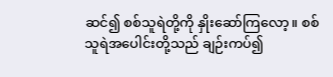ဆင်၍ စစ်သူရဲတို့ကို နှိုးဆော်ကြလော့။ စစ်သူရဲအပေါင်းတို့သည် ချဉ်းကပ်၍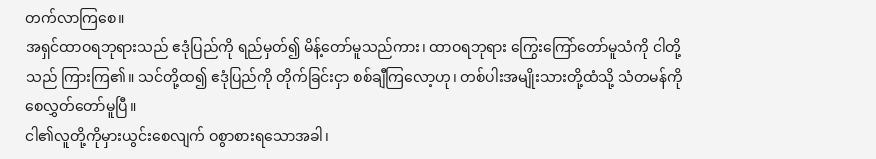တက်လာကြစေ။
အရှင်ထာဝရဘုရားသည် ဧဒုံပြည်ကို ရည်မှတ်၍ မိန့်တော်မူသည်ကား၊ ထာဝရဘုရား ကြွေးကြော်တော်မူသံကို ငါတို့သည် ကြားကြ၏။ သင်တို့ထ၍ ဧဒုံပြည်ကို တိုက်ခြင်းငှာ စစ်ချီကြလော့ဟု၊ တစ်ပါးအမျိုးသားတို့ထံသို့ သံတမန်ကို စေလွှတ်တော်မူပြီ။
ငါ၏လူတို့ကိုမှားယွင်းစေလျက် ဝစွာစားရသောအခါ၊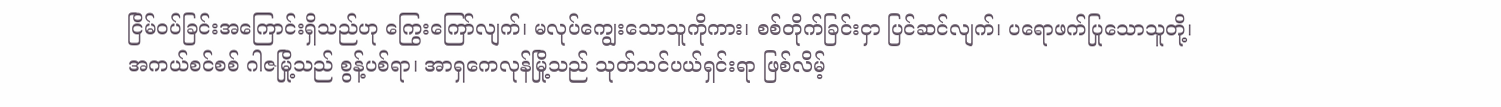ငြိမ်ဝပ်ခြင်းအကြောင်းရှိသည်ဟု ကြွေးကြော်လျက်၊ မလုပ်ကျွေးသောသူကိုကား၊ စစ်တိုက်ခြင်းငှာ ပြင်ဆင်လျက်၊ ပရောဖက်ပြုသောသူတို့၊
အကယ်စင်စစ် ဂါဇမြို့သည် စွန့်ပစ်ရာ၊ အာရှကေလုန်မြို့သည် သုတ်သင်ပယ်ရှင်းရာ ဖြစ်လိမ့်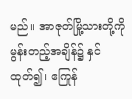မည်။ အာဇုတ်မြို့သားတို့ကို မွန်းတည့်အချိန်၌ နှင်ထုတ်၍၊ ဧကြုန်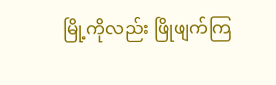မြို့ကိုလည်း ဖြိုဖျက်ကြ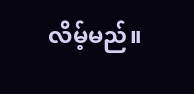လိမ့်မည်။